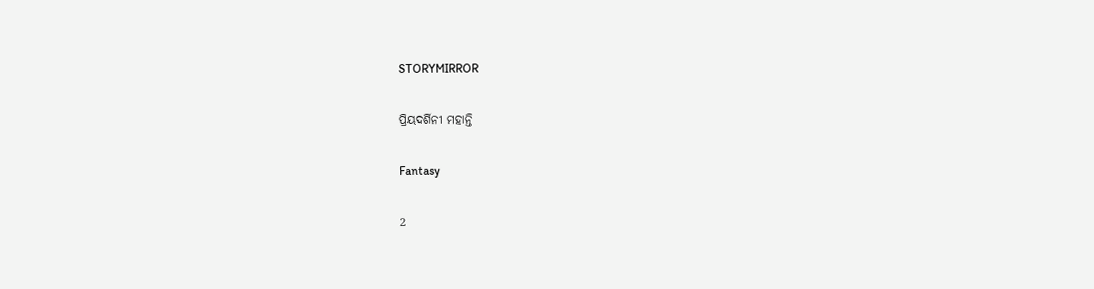STORYMIRROR

ପ୍ରିୟଦର୍ଶିନୀ ମହାନ୍ତି

Fantasy

2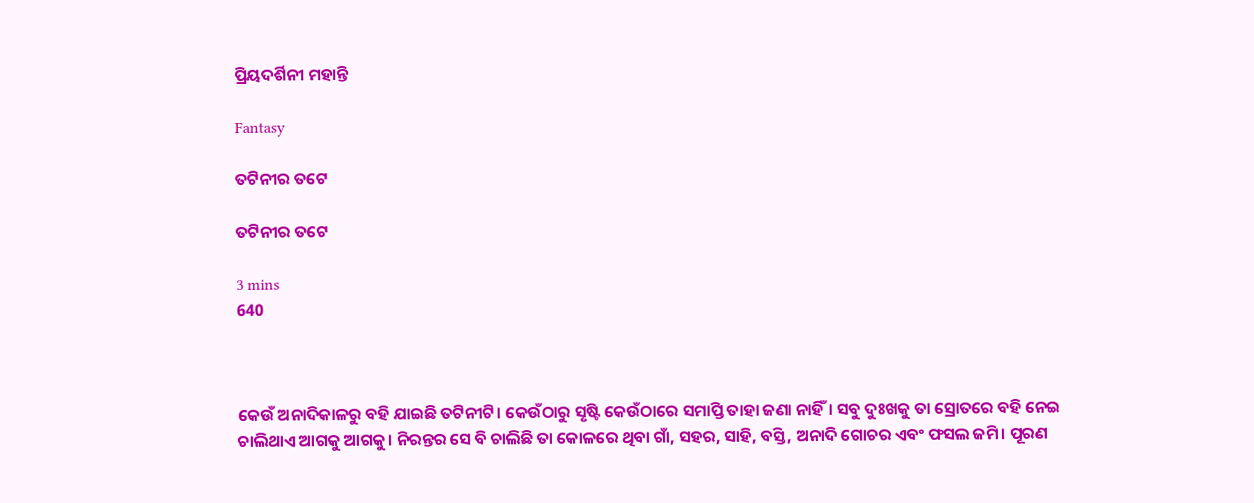ପ୍ରିୟଦର୍ଶିନୀ ମହାନ୍ତି

Fantasy

ତଟିନୀର ତଟେ

ତଟିନୀର ତଟେ

3 mins
640



କେଉଁ ଅନାଦିକାଳରୁ ବହି ଯାଇଛି ତଟିନୀଟି। କେଉଁଠାରୁ ସୃଷ୍ଟି କେଉଁଠାରେ ସମାପ୍ତି ତାହା ଜଣା ନାହିଁ। ସବୁ ଦୁଃଖକୁ ତା ସ୍ରୋତରେ ବହି ନେଇ ଚାଲିଥାଏ ଆଗକୁ ଆଗକୁ। ନିରନ୍ତର ସେ ବି ଚାଲିଛି ତା କୋଳରେ ଥିବା ଗାଁ, ସହର, ସାହି, ବସ୍ତି, ଅନାଦି ଗୋଚର ଏବଂ ଫସଲ ଜମି। ପୂରଣ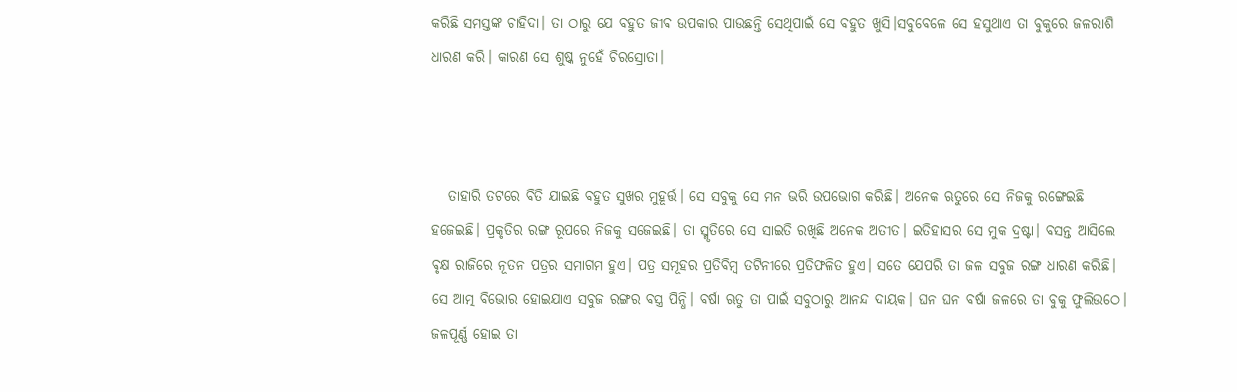କରିଛି ସମସ୍ତଙ୍କ ଚାହିଦା। ତା ଠାରୁ ଯେ ବହୁତ ଜୀଵ ଉପକାର ପାଉଛନ୍ତି ସେଥିପାଇଁ ସେ ବହୁତ ଖୁସି।ସବୁବେଳେ ସେ ହସୁଥାଏ ତା ବୁକୁରେ ଜଳରାଶି ଧାରଣ କରି। କାରଣ ସେ ଶୁଷ୍କ ନୁହେଁ ଚିରସ୍ରୋତା।



   ତାହାରି ତଟରେ ବିତି ଯାଇଛି ବହୁତ ସୁଖର ମୁହୂର୍ତ୍ତ। ସେ ସବୁକୁ ସେ ମନ ଭରି ଉପଭୋଗ କରିଛି। ଅନେକ ଋତୁରେ ସେ ନିଜକୁ ରଙ୍ଗେଇଛି ହଜେଇଛି। ପ୍ରକୃତିର ରଙ୍ଗ ରୂପରେ ନିଜକୁ ସଜେଇଛି। ତା ସ୍ମୃତିରେ ସେ ସାଇତି ରଖିଛି ଅନେକ ଅତୀତ। ଇତିହାସର ସେ ମୁକ ଦ୍ରଷ୍ଟା। ବସନ୍ତ ଆସିଲେ ଵୃକ୍ଷ ରାଜିରେ ନୂତନ ପତ୍ରର ସମାଗମ ହୁଏ। ପତ୍ର ସମୂହର ପ୍ରତିବିମ୍ବ ତଟିନୀରେ ପ୍ରତିଫଳିତ ହୁଏ। ସତେ ଯେପରି ତା ଜଳ ସବୁଜ ରଙ୍ଗ ଧାରଣ କରିଛି। ସେ ଆତ୍ମ ବିଭୋର ହୋଇଯାଏ ସବୁଜ ରଙ୍ଗର ବସ୍ତ୍ର ପିନ୍ଧି। ବର୍ଷା ଋତୁ ତା ପାଇଁ ସବୁଠାରୁ ଆନନ୍ଦ ଦାୟକ। ଘନ ଘନ ବର୍ଷା ଜଳରେ ତା ବୁକୁ ଫୁଲିଉଠେ। ଜଳପୂର୍ଣ୍ଣ ହୋଇ ତା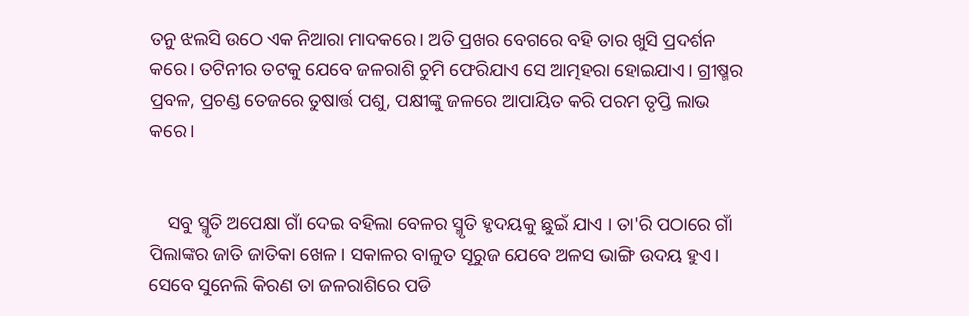ତନୁ ଝଲସି ଉଠେ ଏକ ନିଆରା ମାଦକରେ। ଅତି ପ୍ରଖର ବେଗରେ ବହି ତାର ଖୁସି ପ୍ରଦର୍ଶନ କରେ। ତଟିନୀର ତଟକୁ ଯେବେ ଜଳରାଶି ଚୁମି ଫେରିଯାଏ ସେ ଆତ୍ମହରା ହୋଇଯାଏ। ଗ୍ରୀଷ୍ମର ପ୍ରବଳ, ପ୍ରଚଣ୍ଡ ତେଜରେ ତୁଷାର୍ତ୍ତ ପଶୁ, ପକ୍ଷୀଙ୍କୁ ଜଳରେ ଆପାୟିତ କରି ପରମ ତୃପ୍ତି ଲାଭ କରେ।


    ସବୁ ସ୍ମୃତି ଅପେକ୍ଷା ଗାଁ ଦେଇ ବହିଲା ବେଳର ସ୍ମୃତି ହୃଦୟକୁ ଛୁଇଁ ଯାଏ । ତା'ରି ପଠାରେ ଗାଁ ପିଲାଙ୍କର ଜାତି ଜାତିକା ଖେଳ। ସକାଳର ବାଳୁତ ସୂରୁଜ ଯେବେ ଅଳସ ଭାଙ୍ଗି ଉଦୟ ହୁଏ। ସେବେ ସୁନେଲି କିରଣ ତା ଜଳରାଶିରେ ପଡି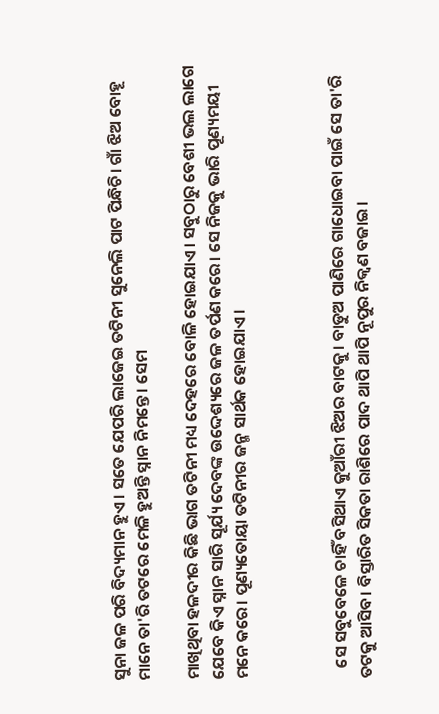ସୁନା ଜଳ ପରି ବିଦ୍ୟମାନ ହୁଏ। ସତେ ଯେପରି ଲାଜେଇ ତଟିନୀ ସୁନେଲି ପାଟ ପିନ୍ଧିଚି। ଗାଁ ଝିଅ ବୋହୂ ମାନେ ତା'ରି ତଟରେ ମେଳି ହୁଅନ୍ତି ସ୍ନାନ ନିମନ୍ତେ। ସେମ

ମାଖିଥିବା ହଳଦୀର କିଛି ଭାଗ ତଟିନୀ ମଧ୍ୟ ଦେହରେ ବୋଳି ହୋଇଯାଏ। ସବୁଠାରୁ ବେଶୀ ଭଲ ଲାଗେ ଯେବେ କିଏ ସ୍ନାନ ସାରି ସୂର୍ଯ୍ୟ ଦେବଙ୍କ ଉଦ୍ଦେଶ୍ୟରେ ଜଳ ତର୍ପଣ କରେ। ସେ ନିଜକୁ ଭାରି ପୂଣ୍ୟମୟୀ ମନେ କରେ। ପୂଣ୍ୟତୋୟା ତଟିନୀର ଜନ୍ମ ସାର୍ଥକ ହୋଇଯାଏ।



   ସେ ସବୁବେଳେ ଚାହିଁ ବସିଥାଏ କୁଆଁରୀ ଝିଅର ବାଟକୁ। ବାଡୁଅ ପାଣିରେ ଗାଧୋଇବା ପାଇଁ ସେ ତା'ରି ତଟକୁ ଆସିବ। ବିସ୍ତାରିତ ସିକତା ରାଶିରେ ପାଦ ଥାପି ଥାପି ନୂପୁର ନିକ୍ଵଣ ବଜାଇ।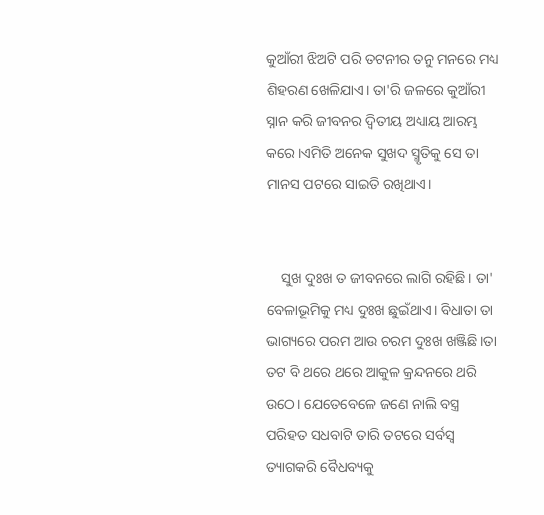କୁଆଁରୀ ଝିଅଟି ପରି ତଟନୀର ତନୁ ମନରେ ମଧ୍ୟ ଶିହରଣ ଖେଳିଯାଏ। ତା'ରି ଜଳରେ କୁଆଁରୀ ସ୍ନାନ କରି ଜୀବନର ଦ୍ୱିତୀୟ ଅଧ୍ୟାୟ ଆରମ୍ଭ କରେ।ଏମିତି ଅନେକ ସୁଖଦ ସ୍ମୃତିକୁ ସେ ତା ମାନସ ପଟରେ ସାଇତି ରଖିଥାଏ।


    ସୁଖ ଦୁଃଖ ତ ଜୀବନରେ ଲାଗି ରହିଛି। ତା' ବେଳାଭୂମିକୁ ମଧ୍ୟ ଦୁଃଖ ଛୁଇଁଥାଏ। ବିଧାତା ତା ଭାଗ୍ୟରେ ପରମ ଆଉ ଚରମ ଦୁଃଖ ଖଞ୍ଜିଛି।ତା ତଟ ବି ଥରେ ଥରେ ଆକୁଳ କ୍ରନ୍ଦନରେ ଥରି ଉଠେ। ଯେତେବେଳେ ଜଣେ ନାଲି ବସ୍ତ୍ର ପରିହତ ସଧବାଟି ତାରି ତଟରେ ସର୍ବସ୍ୱ ତ୍ୟାଗକରି ବୈଧବ୍ୟକୁ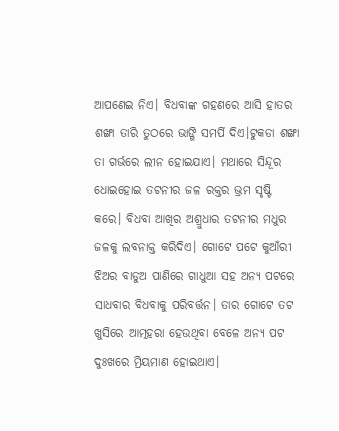ଆପଣେଇ ନିଏ। ବିଧବାଙ୍କ ଗହଣରେ ଆସି ହାତର ଶଙ୍ଖା ତାରି ତୁଠରେ ଭାଙ୍ଗି ସମର୍ପି ଦିଏ।ଟୁକଡା ଶଙ୍ଖା ତା ଗର୍ଭରେ ଲୀନ ହୋଇଯାଏ। ମଥାରେ ସିନ୍ଦୂର ଧୋଇହୋଇ ତଟନୀର ଜଳ ରକ୍ତର ଭ୍ରମ ସୃଷ୍ଟି କରେ। ବିଧବା ଆଖିର ଅଶ୍ରୁଧାର ତଟନୀର ମଧୁର ଜଳକୁ ଲବନାକ୍ତ କରିଦିଏ। ଗୋଟେ ପଟେ କୁଆଁରୀ ଝିଅର ବାଡୁଅ ପାଣିରେ ଗାଧୁଆ ସହ ଅନ୍ୟ ପଟରେ ସାଧବାର ବିଧବାକୁ ପରିବର୍ତ୍ତନ। ତାର ଗୋଟେ ତଟ ଖୁସିରେ ଆତ୍ମହରା ହେଉଥିବା ବେଳେ ଅନ୍ୟ ପଟ ଦୁଃଖରେ ମ୍ରିୟମାଣ ହୋଇଥାଏ।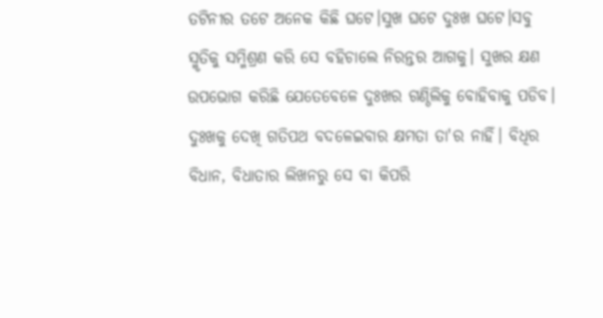ତଟିନୀର ତଟେ ଅନେକ କିଛି ଘଟେ।ସୁଖ ଘଟେ ଦୁଃଖ ଘଟେ।ସବୁ ସ୍ମୃତିକୁ ସମ୍ମିଶ୍ରଣ କରି ସେ ବହିଚାଲେ ନିରନ୍ତର ଆଗକୁ। ସୁଖର କ୍ଷଣ ଉପଭୋଗ କରିଛି ଯେତେବେଳେ ଦୁଃଖର ଗଣ୍ଠିଲିକୁ ବୋହିବାକୁ ପଡିବ। ଦୁଃଖକୁ ଦେଖି ଗତିପଥ ବଦଳେଇବାର କ୍ଷମତା ତା'ର ନାହିଁ। ବିଧିର ବିଧାନ, ବିଧାତାର ଲିଖନରୁ ସେ ବା କିପରି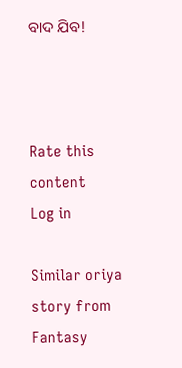ବାଦ ଯିବ!



Rate this content
Log in

Similar oriya story from Fantasy